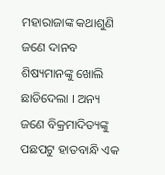ମହାରାଜାଙ୍କ କଥାଶୁଣି ଜଣେ ଦାନବ ଶିଷ୍ୟମାନଙ୍କୁ ଖୋଲି ଛାଡିଦେଲା । ଅନ୍ୟ ଜଣେ ବିକ୍ରମାଦିତ୍ୟଙ୍କୁ ପଛପଟୁ ହାତବାନ୍ଧି ଏକ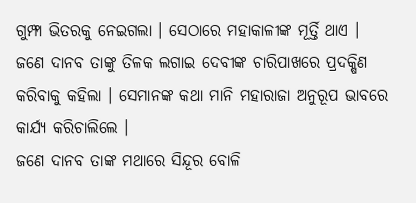ଗୁମ୍ଫା ଭିତରକୁ ନେଇଗଲା । ସେଠାରେ ମହାକାଳୀଙ୍କ ମୂର୍ତ୍ତି ଥାଏ । ଜଣେ ଦାନବ ତାଙ୍କୁ ତିଳକ ଲଗାଇ ଦେବୀଙ୍କ ଚାରିପାଖରେ ପ୍ରଦକ୍ଷିଣ କରିବାକୁ କହିଲା । ସେମାନଙ୍କ କଥା ମାନି ମହାରାଜା ଅନୁରୂପ ଭାବରେ କାର୍ଯ୍ୟ କରିଚାଲିଲେ ।
ଜଣେ ଦାନବ ତାଙ୍କ ମଥାରେ ସିନ୍ଦୂର ବୋଳି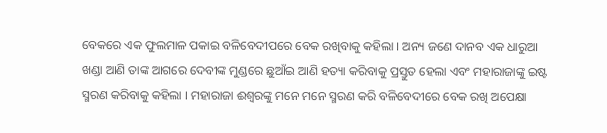ବେକରେ ଏକ ଫୁଲମାଳ ପକାଇ ବଳିବେଦୀପରେ ବେକ ରଖିବାକୁ କହିଲା । ଅନ୍ୟ ଜଣେ ଦାନବ ଏକ ଧାରୁଆ ଖଣ୍ଡା ଆଣି ତାଙ୍କ ଆଗରେ ଦେବୀଙ୍କ ମୁଣ୍ଡରେ ଛୁଆଁଇ ଆଣି ହତ୍ୟା କରିବାକୁ ପ୍ରସ୍ତୁତ ହେଲା ଏବଂ ମହାରାଜାଙ୍କୁ ଇଷ୍ଟ ସ୍ମରଣ କରିବାକୁ କହିଲା । ମହାରାଜା ଈଶ୍ୱରଙ୍କୁ ମନେ ମନେ ସ୍ମରଣ କରି ବଳିବେଦୀରେ ବେକ ରଖି ଅପେକ୍ଷା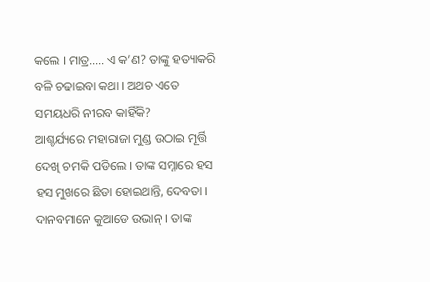କଲେ । ମାତ୍ର….. ଏ କ’ଣ? ତାଙ୍କୁ ହତ୍ୟାକରି ବଳି ଚଢାଇବା କଥା । ଅଥଚ ଏତେ ସମୟଧରି ନୀରବ କାହିଁକି?
ଆଶ୍ଚର୍ଯ୍ୟରେ ମହାରାଜା ମୁଣ୍ଡ ଉଠାଇ ମୂର୍ତ୍ତି ଦେଖି ଚମକି ପଡିଲେ । ତାଙ୍କ ସମ୍ନାରେ ହସ ହସ ମୁଖରେ ଛିଡା ହୋଇଥାନ୍ତି, ଦେବତା । ଦାନବମାନେ କୁଆଡେ ଉଭାନ୍ । ତାଙ୍କ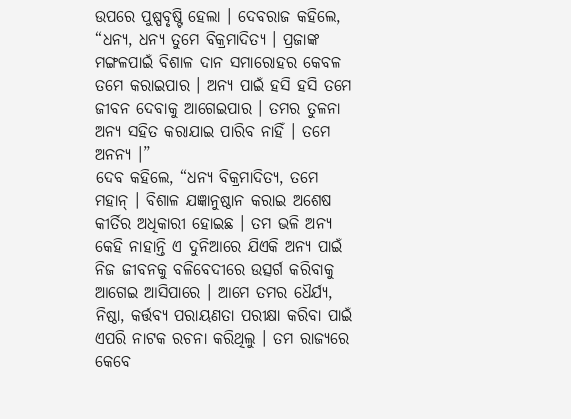ଉପରେ ପୁଷ୍ପବୃଷ୍ଟି ହେଲା । ଦେବରାଜ କହିଲେ, “ଧନ୍ୟ, ଧନ୍ୟ ତୁମେ ବିକ୍ରମାଦିତ୍ୟ । ପ୍ରଜାଙ୍କ ମଙ୍ଗଳପାଇଁ ବିଶାଳ ଦାନ ସମାରୋହର କେବଳ ତମେ କରାଇପାର । ଅନ୍ୟ ପାଇଁ ହସି ହସି ତମେ ଜୀବନ ଦେବାକୁ ଆଗେଇପାର । ତମର ତୁଳନା ଅନ୍ୟ ସହିତ କରାଯାଇ ପାରିବ ନାହିଁ । ତମେ ଅନନ୍ୟ ।”
ଦେବ କହିଲେ, “ଧନ୍ୟ ବିକ୍ରମାଦିତ୍ୟ, ତମେ ମହାନ୍ । ବିଶାଳ ଯଜ୍ଞାନୁଷ୍ଠାନ କରାଇ ଅଶେଷ କୀର୍ତିର ଅଧିକାରୀ ହୋଇଛ । ତମ ଭଳି ଅନ୍ୟ କେହି ନାହାନ୍ତି ଏ ଦୁନିଆରେ ଯିଏକି ଅନ୍ୟ ପାଇଁ ନିଜ ଜୀବନକୁ ବଳିବେଦୀରେ ଉତ୍ସର୍ଗ କରିବାକୁ ଆଗେଇ ଆସିପାରେ । ଆମେ ତମର ଧୈର୍ଯ୍ୟ, ନିଷ୍ଠା, କର୍ତ୍ତବ୍ୟ ପରାୟଣତା ପରୀକ୍ଷା କରିବା ପାଇଁ ଏପରି ନାଟକ ରଚନା କରିଥିଲୁ । ତମ ରାଜ୍ୟରେ କେବେ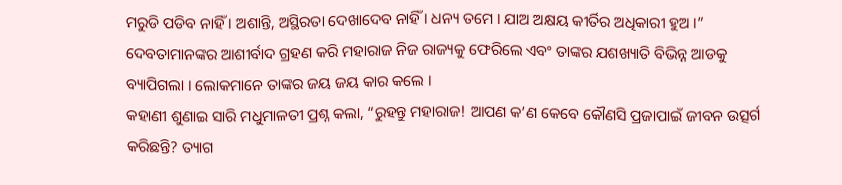ମରୁଡି ପଡିବ ନାହିଁ । ଅଶାନ୍ତି, ଅସ୍ଥିରତା ଦେଖାଦେବ ନାହିଁ । ଧନ୍ୟ ତମେ । ଯାଅ ଅକ୍ଷୟ କୀର୍ତିର ଅଧିକାରୀ ହୁଅ ।”
ଦେବତାମାନଙ୍କର ଆଶୀର୍ବାଦ ଗ୍ରହଣ କରି ମହାରାଜ ନିଜ ରାଜ୍ୟକୁ ଫେରିଲେ ଏବଂ ତାଙ୍କର ଯଶଖ୍ୟାତି ବିଭିନ୍ନ ଆଡକୁ ବ୍ୟାପିଗଲା । ଲୋକମାନେ ତାଙ୍କର ଜୟ ଜୟ କାର କଲେ ।
କହାଣୀ ଶୁଣାଇ ସାରି ମଧୁମାଳତୀ ପ୍ରଶ୍ନ କଲା, “ରୁହନ୍ତୁ ମହାରାଜ! ଆପଣ କ’ଣ କେବେ କୌଣସି ପ୍ରଜାପାଇଁ ଜୀବନ ଉତ୍ସର୍ଗ କରିଛନ୍ତି? ତ୍ୟାଗ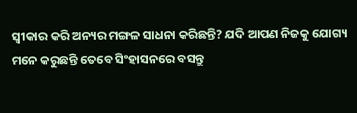ସ୍ୱୀକାର କରି ଅନ୍ୟର ମଙ୍ଗଳ ସାଧନା କରିଛନ୍ତି? ଯଦି ଆପଣ ନିଜକୁ ଯୋଗ୍ୟ ମନେ କରୁଛନ୍ତି ତେବେ ସିଂହାସନରେ ବସନ୍ତୁ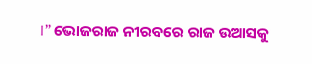।” ଭୋଜରାଜ ନୀରବରେ ରାଜ ଉଆସକୁ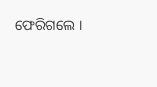ଫେରିଗଲେ ।